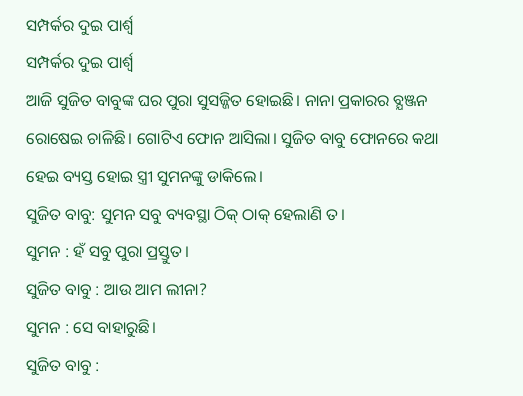ସମ୍ପର୍କର ଦୁଇ ପାର୍ଶ୍ଵ
ସମ୍ପର୍କର ଦୁଇ ପାର୍ଶ୍ଵ
ଆଜି ସୁଜିତ ବାବୁଙ୍କ ଘର ପୁରା ସୁସଜ୍ଜିତ ହୋଇଛି। ନାନା ପ୍ରକାରର ବ୍ଯଞ୍ଜନ ରୋଷେଇ ଚାଳିଛି। ଗୋଟିଏ ଫୋନ ଆସିଲା। ସୁଜିତ ବାବୁ ଫୋନରେ କଥା ହେଇ ବ୍ୟସ୍ତ ହୋଇ ସ୍ତ୍ରୀ ସୁମନଙ୍କୁ ଡାକିଲେ।
ସୁଜିତ ବାବୁ: ସୁମନ ସବୁ ବ୍ୟବସ୍ଥା ଠିକ୍ ଠାକ୍ ହେଲାଣି ତ।
ସୁମନ : ହଁ ସବୁ ପୁରା ପ୍ରସ୍ତୁତ।
ସୁଜିତ ବାବୁ : ଆଉ ଆମ ଲୀନା?
ସୁମନ : ସେ ବାହାରୁଛି।
ସୁଜିତ ବାବୁ :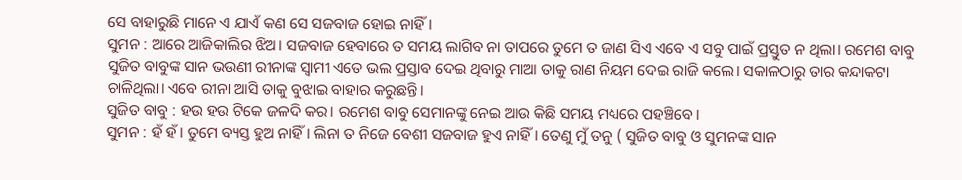ସେ ବାହାରୁଛି ମାନେ ଏ ଯାଏଁ କଣ ସେ ସଜବାଜ ହୋଇ ନାହିଁ।
ସୁମନ : ଆରେ ଆଜିକାଲିର ଝିଅ। ସଜବାଜ ହେବାରେ ତ ସମୟ ଲାଗିବ ନା ତାପରେ ତୁମେ ତ ଜାଣ ସିଏ ଏବେ ଏ ସବୁ ପାଇଁ ପ୍ରସ୍ତୁତ ନ ଥିଲା। ରମେଶ ବାବୁ ସୁଜିତ ବାବୁଙ୍କ ସାନ ଭଉଣୀ ରୀନାଙ୍କ ସ୍ୱାମୀ ଏତେ ଭଲ ପ୍ରସ୍ତାବ ଦେଇ ଥିବାରୁ ମାଆ ତାକୁ ରାଣ ନିୟମ ଦେଇ ରାଜି କଲେ। ସକାଳଠାରୁ ତାର କନ୍ଦାକଟା ଚାଳିଥିଲା। ଏବେ ରୀନା ଆସି ତାକୁ ବୁଝାଇ ବାହାର କରୁଛନ୍ତି।
ସୁଜିତ ବାବୁ : ହଉ ହଉ ଟିକେ ଜଳଦି କର। ରମେଶ ବାବୁ ସେମାନଙ୍କୁ ନେଇ ଆଉ କିଛି ସମୟ ମଧ୍ୟରେ ପହଞ୍ଚିବେ।
ସୁମନ : ହଁ ହଁ। ତୁମେ ବ୍ୟସ୍ତ ହୁଅ ନାହିଁ। ଲିନା ତ ନିଜେ ବେଶୀ ସଜବାଜ ହୁଏ ନାହିଁ। ତେଣୁ ମୁଁ ତନୁ ( ସୁଜିତ ବାବୁ ଓ ସୁମନଙ୍କ ସାନ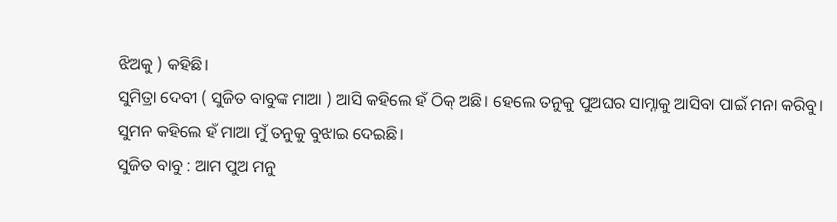ଝିଅକୁ ) କହିଛି।
ସୁମିତ୍ରା ଦେବୀ ( ସୁଜିତ ବାବୁଙ୍କ ମାଆ ) ଆସି କହିଲେ ହଁ ଠିକ୍ ଅଛି। ହେଲେ ତନୁକୁ ପୁଅଘର ସାମ୍ନାକୁ ଆସିବା ପାଇଁ ମନା କରିବୁ।
ସୁମନ କହିଲେ ହଁ ମାଆ ମୁଁ ତନୁକୁ ବୁଝାଇ ଦେଇଛି।
ସୁଜିତ ବାବୁ : ଆମ ପୁଅ ମନୁ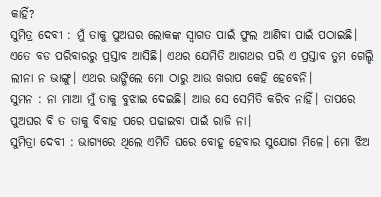କାହିଁ?
ସୁମିତ୍ର ଦେବୀ : ମୁଁ ତାକୁ ପୁଅଘର ଲୋକଙ୍କ ସ୍ୱାଗତ ପାଇଁ ଫୁଲ ଆଣିବା ପାଇଁ ପଠାଇଛି। ଏତେ ବଡ ପରିବାରରୁ ପ୍ରସ୍ତାବ ଆସିଛି। ଏଥର ଯେମିତି ଆଗଥର ପରି ଏ ପ୍ରସ୍ତାବ ତୁମ ଗେଲ୍ହି ଲୀନା ନ ଭାଙ୍ଗୁ। ଏଥର ଭାଙ୍ଗିଲେ ମୋ ଠାରୁ ଆଉ ଖରାପ କେହି ହେବେନି।
ସୁମନ : ନା ମାଆ ମୁଁ ତାକୁ ବୁଝାଇ ଦେଇଛି। ଆଉ ସେ ସେମିତି କରିବ ନାହିଁ। ତାପରେ ପୁଅଘର ବି ତ ତାକୁ ବିବାହ ପରେ ପଢାଇବା ପାଇଁ ରାଜି ନା।
ସୁମିତ୍ରା ଦେବୀ : ଭାଗ୍ୟରେ ଥିଲେ ଏମିତି ଘରେ ବୋହୂ ହେବାର ସୁଯୋଗ ମିଳେ। ମୋ ଝିଅ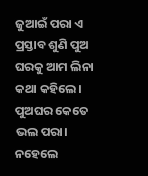ଜୁଆଇଁ ପରା ଏ ପ୍ରସ୍ତାବ ଶୁଣି ପୁଅ ଘରକୁ ଆମ ଲିନା କଥା କହିଲେ। ପୁଅଘର କେତେ ଭଲ ପରା। ନହେଲେ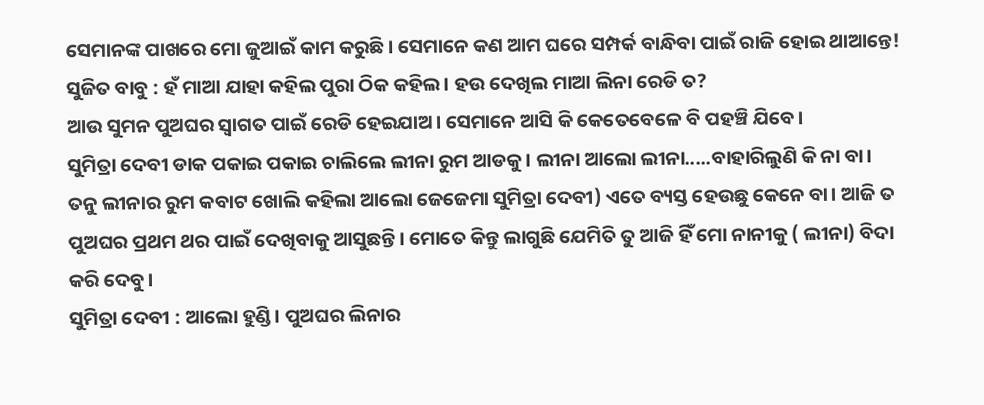ସେମାନଙ୍କ ପାଖରେ ମୋ ଜୁଆଇଁ କାମ କରୁଛି। ସେମାନେ କଣ ଆମ ଘରେ ସମ୍ପର୍କ ବାନ୍ଧିବା ପାଇଁ ରାଜି ହୋଇ ଥାଆନ୍ତେ!
ସୁଜିତ ବାବୁ : ହଁ ମାଆ ଯାହା କହିଲ ପୁରା ଠିକ କହିଲ। ହଉ ଦେଖିଲ ମାଆ ଲିନା ରେଡି ତ?
ଆଉ ସୁମନ ପୁଅଘର ସ୍ୱାଗତ ପାଇଁ ରେଡି ହେଇଯାଅ। ସେମାନେ ଆସି କି କେତେବେଳେ ବି ପହଞ୍ଚି ଯିବେ।
ସୁମିତ୍ରା ଦେବୀ ଡାକ ପକାଇ ପକାଇ ଚାଲିଲେ ଲୀନା ରୁମ ଆଡକୁ। ଲୀନା ଆଲୋ ଲୀନା.....ବାହାରିଲୁଣି କି ନା ବା।
ତନୁ ଲୀନାର ରୁମ କବାଟ ଖୋଲି କହିଲା ଆଲୋ ଜେଜେମା ସୁମିତ୍ରା ଦେବୀ) ଏତେ ବ୍ୟସ୍ତ ହେଉଛୁ କେନେ ବା। ଆଜି ତ ପୁଅଘର ପ୍ରଥମ ଥର ପାଇଁ ଦେଖିବାକୁ ଆସୁଛନ୍ତି। ମୋତେ କିନ୍ତୁ ଲାଗୁଛି ଯେମିତି ତୁ ଆଜି ହିଁ ମୋ ନାନୀକୁ ( ଲୀନା) ବିଦା କରି ଦେବୁ।
ସୁମିତ୍ରା ଦେବୀ : ଆଲୋ ହୁଣ୍ଡି। ପୁଅଘର ଲିନାର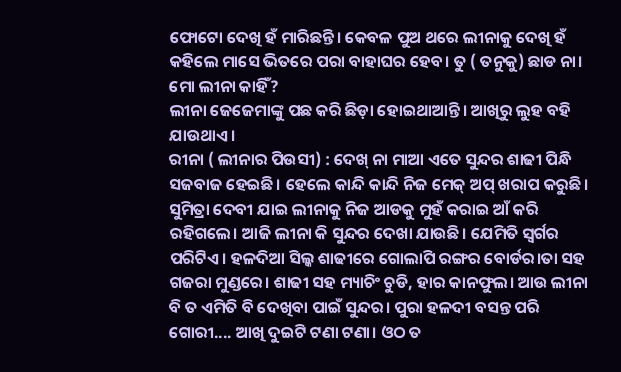ଫୋଟୋ ଦେଖି ହଁ ମାରିଛନ୍ତି। କେବଳ ପୁଅ ଥରେ ଲୀନାକୁ ଦେଖି ହଁ କହିଲେ ମାସେ ଭିତରେ ପରା ବାହାଘର ହେବ। ତୁ ( ତନୁକୁ) ଛାଡ ନା। ମୋ ଲୀନା କାହିଁ?
ଲୀନା ଜେଜେମାଙ୍କୁ ପଛ କରି ଛିଡ଼ା ହୋଇଥାଆନ୍ତି। ଆଖିରୁ ଲୁହ ବହି ଯାଉଥାଏ।
ରୀନା ( ଲୀନାର ପିଉସୀ) : ଦେଖ୍ ନା ମାଆ ଏତେ ସୁନ୍ଦର ଶାଢୀ ପିନ୍ଧି ସଜବାଜ ହେଇଛି। ହେଲେ କାନ୍ଦି କାନ୍ଦି ନିଜ ମେକ୍ ଅପ୍ ଖରାପ କରୁଛି।
ସୁମିତ୍ରା ଦେବୀ ଯାଇ ଲୀନାକୁ ନିଜ ଆଡକୁ ମୁହଁ କରାଇ ଆଁ କରି ରହିଗଲେ। ଆଜି ଲୀନା କି ସୁନ୍ଦର ଦେଖା ଯାଉଛି। ଯେମିତି ସ୍ୱର୍ଗର ପରିଟିଏ। ହଳଦିଆ ସିଲ୍କ ଶାଢୀରେ ଗୋଲାପି ରଙ୍ଗର ବୋର୍ଡର।ତା ସହ ଗଜରା ମୁଣ୍ଡରେ। ଶାଢୀ ସହ ମ୍ୟାଚିଂ ଚୁଡି, ହାର କାନଫୁଲ। ଆଉ ଲୀନା ବି ତ ଏମିତି ବି ଦେଖିବା ପାଇଁ ସୁନ୍ଦର। ପୁରା ହଳଦୀ ବସନ୍ତ ପରି ଗୋରୀ.... ଆଖି ଦୁଇଟି ଟଣା ଟଣା। ଓଠ ତ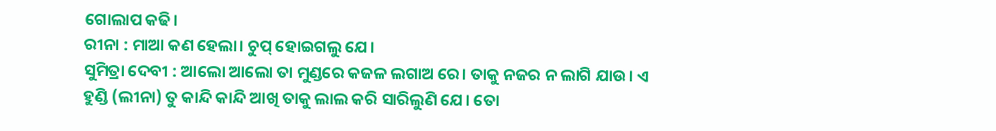ଗୋଲାପ କଢି।
ରୀନା : ମାଆ କଣ ହେଲା। ଚୁପ୍ ହୋଇଗଲୁ ଯେ।
ସୁମିତ୍ରା ଦେବୀ : ଆଲୋ ଆଲୋ ତା ମୁଣ୍ଡରେ କଜଳ ଲଗାଅ ରେ। ତାକୁ ନଜର ନ ଲାଗି ଯାଉ। ଏ ହୁଣ୍ଡି (ଲୀନା) ତୁ କାନ୍ଦି କାନ୍ଦି ଆଖି ତାକୁ ଲାଲ କରି ସାରିଲୁଣି ଯେ। ତୋ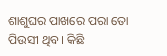ଶାଶୁଘର ପାଖରେ ପରା ତୋ ପିଉସୀ ଥିବ। କିଛି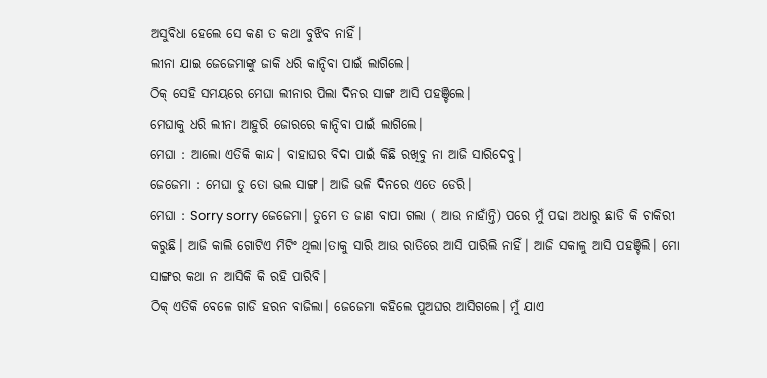ଅସୁବିଧା ହେଲେ ସେ କଣ ତ କଥା ବୁଝିବ ନାହିଁ।
ଲୀନା ଯାଇ ଜେଜେମାଙ୍କୁ ଜାକି ଧରି କାନ୍ଦିବା ପାଇଁ ଲାଗିଲେ।
ଠିକ୍ ସେହି ସମୟରେ ମେଘା ଲୀନାର ପିଲା ଦିନର ସାଙ୍ଗ ଆସି ପହଞ୍ଚିଲେ।
ମେଘାକୁ ଧରି ଲୀନା ଆହୁରି ଜୋରରେ କାନ୍ଦିବା ପାଇଁ ଲାଗିଲେ।
ମେଘା : ଆଲୋ ଏତିକି କାନ୍ଦ। ବାହାଘର ବିଦା ପାଇଁ କିଛି ରଖିବୁ ନା ଆଜି ସାରିଦେବୁ।
ଜେଜେମା : ମେଘା ତୁ ତୋ ଭଲ ସାଙ୍ଗ। ଆଜି ଭଳି ଦିନରେ ଏତେ ଡେରି।
ମେଘା : Sorry sorry ଜେଜେମା। ତୁମେ ତ ଜାଣ ବାପା ଗଲା ( ଆଉ ନାହାଁନ୍ତି) ପରେ ମୁଁ ପଢା ଅଧାରୁ ଛାଡି କି ଚାକିରୀ କରୁଛି। ଆଜି କାଲି ଗୋଟିଏ ମିଟିଂ ଥିଲା।ତାକୁ ସାରି ଆଉ ରାତିରେ ଆସି ପାରିଲି ନାହିଁ। ଆଜି ସକାଳୁ ଆସି ପହଞ୍ଚିଲି। ମୋ ସାଙ୍ଗର କଥା ନ ଆସିକି କି ରହି ପାରିବି।
ଠିକ୍ ଏତିକି ବେଳେ ଗାଡି ହରନ ବାଜିଲା। ଜେଜେମା କହିଲେ ପୁଅଘର ଆସିଗଲେ। ମୁଁ ଯାଏ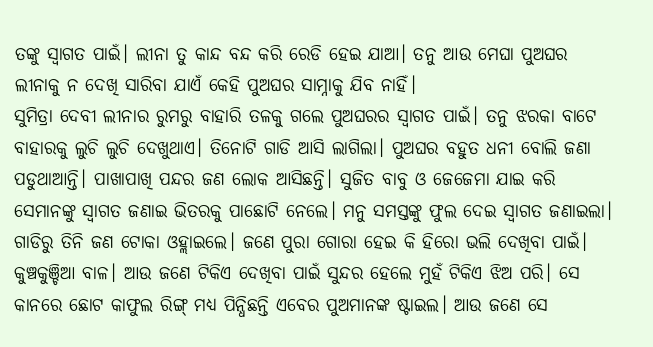ତଙ୍କୁ ସ୍ୱାଗତ ପାଇଁ। ଲୀନା ତୁ କାନ୍ଦ ବନ୍ଦ କରି ରେଡି ହେଇ ଯାଆ। ତନୁ ଆଉ ମେଘା ପୁଅଘର ଲୀନାକୁ ନ ଦେଖି ସାରିବା ଯାଏଁ କେହି ପୁଅଘର ସାମ୍ନାକୁ ଯିବ ନାହିଁ।
ସୁମିତ୍ରା ଦେବୀ ଲୀନାର ରୁମରୁ ବାହାରି ତଳକୁ ଗଲେ ପୁଅଘରର ସ୍ୱାଗତ ପାଇଁ। ତନୁ ଝରକା ବାଟେ ବାହାରକୁ ଲୁଚି ଲୁଚି ଦେଖୁଥାଏ। ତିନୋଟି ଗାଡି ଆସି ଲାଗିଲା। ପୁଅଘର ବହୁତ ଧନୀ ବୋଲି ଜଣା ପଡୁଥାଆନ୍ତି। ପାଖାପାଖି ପନ୍ଦର ଜଣ ଲୋକ ଆସିଛନ୍ତି। ସୁଜିତ ବାବୁ ଓ ଜେଜେମା ଯାଇ କରି ସେମାନଙ୍କୁ ସ୍ୱାଗତ ଜଣାଇ ଭିତରକୁ ପାଛୋଟି ନେଲେ। ମନୁ ସମସ୍ତଙ୍କୁ ଫୁଲ ଦେଇ ସ୍ୱାଗତ ଜଣାଇଲା।
ଗାଡିରୁ ତିନି ଜଣ ଟୋକା ଓହ୍ଲାଇଲେ। ଜଣେ ପୁରା ଗୋରା ହେଇ କି ହିରୋ ଭଲି ଦେଖିବା ପାଇଁ। କୁଞ୍ଚକୁଞ୍ଚିଆ ବାଳ। ଆଉ ଜଣେ ଟିକିଏ ଦେଖିବା ପାଇଁ ସୁନ୍ଦର ହେଲେ ମୁହଁ ଟିକିଏ ଝିଅ ପରି। ସେ କାନରେ ଛୋଟ କାଫୁଲ ରିଙ୍ଗ୍ ମଧ୍ୟ ପିନ୍ଧିଛନ୍ତି ଏବେର ପୁଅମାନଙ୍କ ଷ୍ଟାଇଲ। ଆଉ ଜଣେ ସେ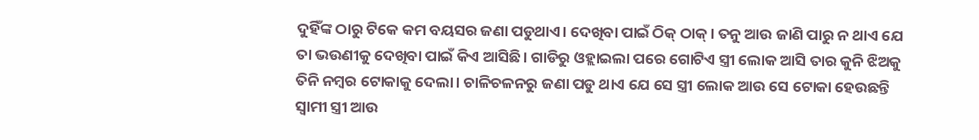ଦୁହିଁଙ୍କ ଠାରୁ ଟିକେ କମ ବୟସର ଜଣା ପଡୁଥାଏ। ଦେଖିବା ପାଇଁ ଠିକ୍ ଠାକ୍। ତନୁ ଆଉ ଜାଣି ପାରୁ ନ ଥାଏ ଯେ ତା ଭଉଣୀକୁ ଦେଖିବା ପାଇଁ କିଏ ଆସିଛି। ଗାଡିରୁ ଓହ୍ଲାଇଲା ପରେ ଗୋଟିଏ ସ୍ତ୍ରୀ ଲୋକ ଆସି ତାର କୁନି ଝିଅକୁ ତିନି ନମ୍ବର ଟୋକାକୁ ଦେଲା। ଚାଳିଚଳନରୁ ଜଣା ପଡୁ ଥାଏ ଯେ ସେ ସ୍ତ୍ରୀ ଲୋକ ଆଉ ସେ ଟୋକା ହେଉଛନ୍ତି ସ୍ୱାମୀ ସ୍ତ୍ରୀ ଆଉ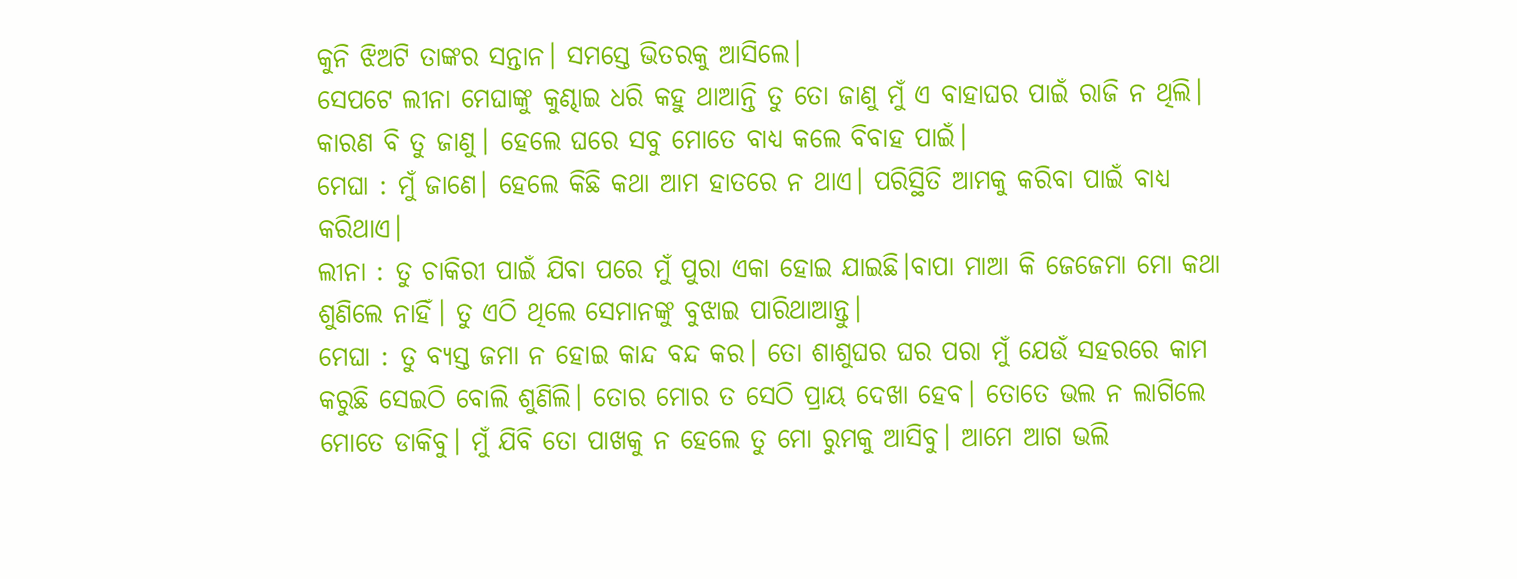କୁନି ଝିଅଟି ତାଙ୍କର ସନ୍ତାନ। ସମସ୍ତେ ଭିତରକୁ ଆସିଲେ।
ସେପଟେ ଲୀନା ମେଘାଙ୍କୁ କୁଣ୍ଢାଇ ଧରି କହୁ ଥାଆନ୍ତି ତୁ ତୋ ଜାଣୁ ମୁଁ ଏ ବାହାଘର ପାଇଁ ରାଜି ନ ଥିଲି। କାରଣ ବି ତୁ ଜାଣୁ। ହେଲେ ଘରେ ସବୁ ମୋତେ ବାଧ୍ୟ କଲେ ବିବାହ ପାଇଁ।
ମେଘା : ମୁଁ ଜାଣେ। ହେଲେ କିଛି କଥା ଆମ ହାତରେ ନ ଥାଏ। ପରିସ୍ଥିତି ଆମକୁ କରିବା ପାଇଁ ବାଧ୍ୟ କରିଥାଏ।
ଲୀନା : ତୁ ଚାକିରୀ ପାଇଁ ଯିବା ପରେ ମୁଁ ପୁରା ଏକା ହୋଇ ଯାଇଛି।ବାପା ମାଆ କି ଜେଜେମା ମୋ କଥା ଶୁଣିଲେ ନାହିଁ। ତୁ ଏଠି ଥିଲେ ସେମାନଙ୍କୁ ବୁଝାଇ ପାରିଥାଆନ୍ତୁ।
ମେଘା : ତୁ ବ୍ୟସ୍ତ ଜମା ନ ହୋଇ କାନ୍ଦ ବନ୍ଦ କର। ତୋ ଶାଶୁଘର ଘର ପରା ମୁଁ ଯେଉଁ ସହରରେ କାମ କରୁଛି ସେଇଠି ବୋଲି ଶୁଣିଲି। ତୋର ମୋର ତ ସେଠି ପ୍ରାୟ ଦେଖା ହେବ। ତୋତେ ଭଲ ନ ଲାଗିଲେ ମୋତେ ଡାକିବୁ। ମୁଁ ଯିବି ତୋ ପାଖକୁ ନ ହେଲେ ତୁ ମୋ ରୁମକୁ ଆସିବୁ। ଆମେ ଆଗ ଭଲି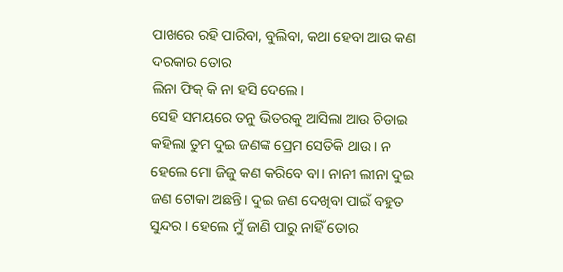ପାଖରେ ରହି ପାରିବା, ବୁଲିବା, କଥା ହେବା ଆଉ କଣ ଦରକାର ତୋର
ଲିନା ଫିକ୍ କି ନା ହସି ଦେଲେ।
ସେହି ସମୟରେ ତନୁ ଭିତରକୁ ଆସିଲା ଆଉ ଚିଡାଇ କହିଲା ତୁମ ଦୁଇ ଜଣଙ୍କ ପ୍ରେମ ସେତିକି ଥାଉ। ନ ହେଲେ ମୋ ଜିଜୁ କଣ କରିବେ ବା। ନାନୀ ଲୀନା ଦୁଇ ଜଣ ଟୋକା ଅଛନ୍ତି। ଦୁଇ ଜଣ ଦେଖିବା ପାଇଁ ବହୁତ ସୁନ୍ଦର। ହେଲେ ମୁଁ ଜାଣି ପାରୁ ନାହିଁ ତୋର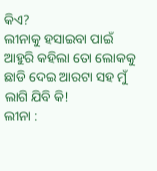କିଏ?
ଲୀନାକୁ ହସାଇବା ପାଇଁ ଆହୁରି କହିଲା ତୋ ଲୋକକୁ ଛାଡି ଦେଇ ଆରଟା ସହ ମୁଁ ଲାଗି ଯିବି କି!
ଲୀନା :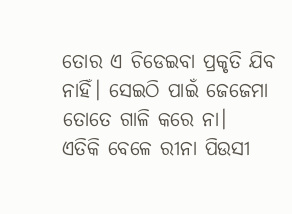ତୋର ଏ ଚିଡେଇବା ପ୍ରକୃତି ଯିବ ନାହିଁ। ସେଇଠି ପାଇଁ ଜେଜେମା ତୋତେ ଗାଳି କରେ ନା।
ଏତିକି ବେଳେ ରୀନା ପିଉସୀ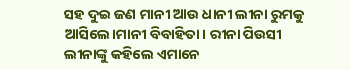ସହ ଦୁଇ ଜଣ ମାନୀ ଆଉ ଧାନୀ ଲୀନା ରୁମକୁ ଆସିଲେ।ମାନୀ ବିବାହିତା। ରୀନା ପିଉସୀ ଲୀନାଙ୍କୁ କହିଲେ ଏମାନେ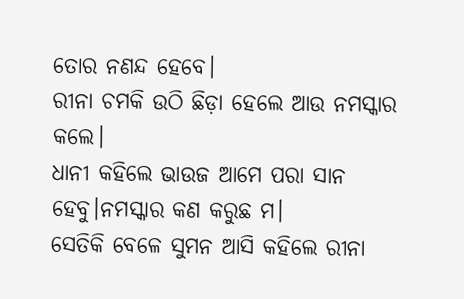ତୋର ନଣନ୍ଦ ହେବେ।
ରୀନା ଚମକି ଉଠି ଛିଡ଼ା ହେଲେ ଆଉ ନମସ୍କାର କଲେ।
ଧାନୀ କହିଲେ ଭାଉଜ ଆମେ ପରା ସାନ ହେବୁ।ନମସ୍କାର କଣ କରୁଛ ମ।
ସେତିକି ବେଳେ ସୁମନ ଆସି କହିଲେ ରୀନା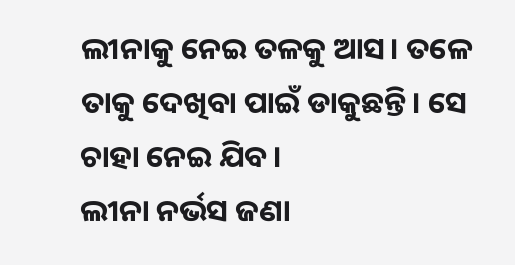ଲୀନାକୁ ନେଇ ତଳକୁ ଆସ। ତଳେ ତାକୁ ଦେଖିବା ପାଇଁ ଡାକୁଛନ୍ତି। ସେ ଚାହା ନେଇ ଯିବ।
ଲୀନା ନର୍ଭସ ଜଣା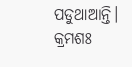ପଡୁଥାଆନ୍ତି।
କ୍ରମଶଃ